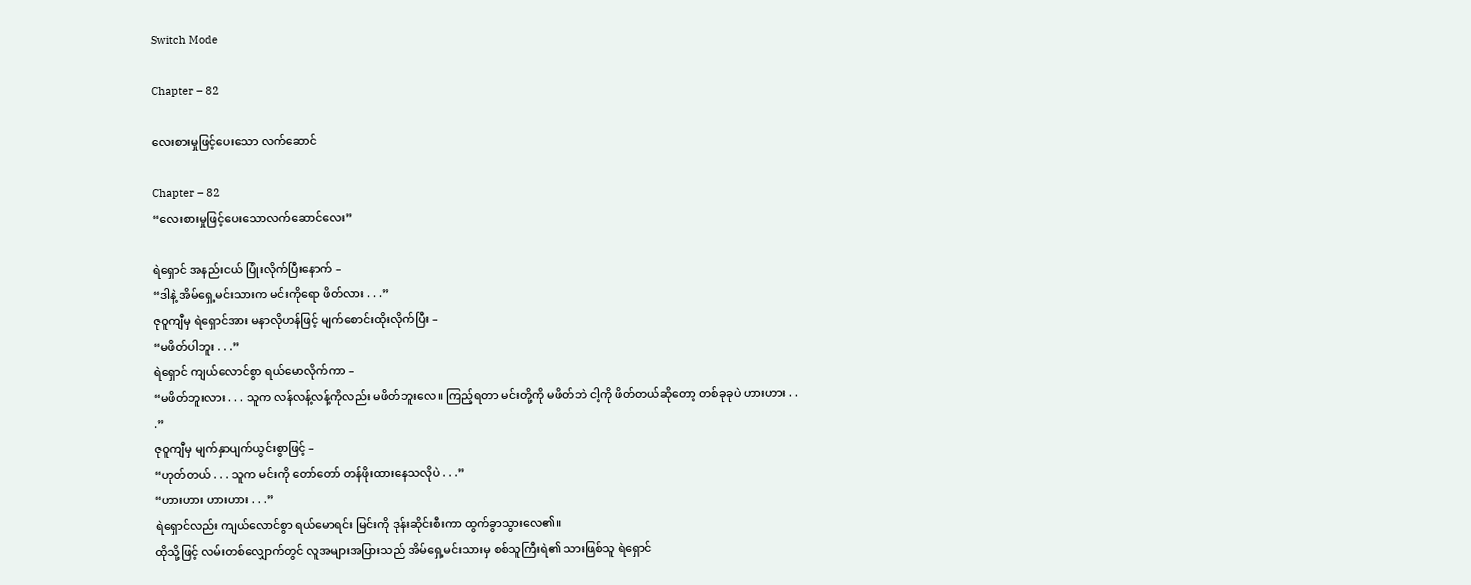Switch Mode

Chapter – 82

လေးစားမှုဖြင့်ပေးသော လက်ဆောင်

Chapter – 82
“လေးစားမှုဖြင့်ပေးသောလက်ဆောင်လေး”

ရဲရှောင် အနည်းငယ် ပြုံးလိုက်ပြီးနောက် –
“ဒါနဲ့ အိမ်ရှေ့မင်းသားက မင်းကိုရော ဖိတ်လား . . .”
ဇုဝူကျီမှ ရဲရှောင်အား မနာလိုဟန်ဖြင့် မျက်စောင်းထိုးလိုက်ပြီး –
“မဖိတ်ပါဘူး . . .”
ရဲရှောင် ကျယ်လောင်စွာ ရယ်မောလိုက်ကာ –
“မဖိတ်ဘူးလား . . . သူက လန်လန့်လန့်ကိုလည်း မဖိတ်ဘူးလေ။ ကြည့်ရတာ မင်းတို့ကို မဖိတ်ဘဲ ငါ့ကို ဖိတ်တယ်ဆိုတော့ တစ်ခုခုပဲ ဟားဟား . . .”
ဇုဝူကျီမှ မျက်နှာပျက်ယွင်းစွာဖြင့် –
“ဟုတ်တယ် . . . သူက မင်းကို တော်တော် တန်ဖိုးထားနေသလိုပဲ . . .”
“ဟားဟား ဟားဟား . . .”
ရဲရှောင်လည်း ကျယ်လောင်စွာ ရယ်မောရင်း မြင်းကို ဒုန်းဆိုင်းစီးကာ ထွက်ခွာသွားလေ၏။
ထိုသို့ဖြင့် လမ်းတစ်လျှောက်တွင် လူအများအပြားသည် အိမ်ရှေ့မင်းသားမှ စစ်သူကြီးရဲ၏ သားဖြစ်သူ ရဲရှောင်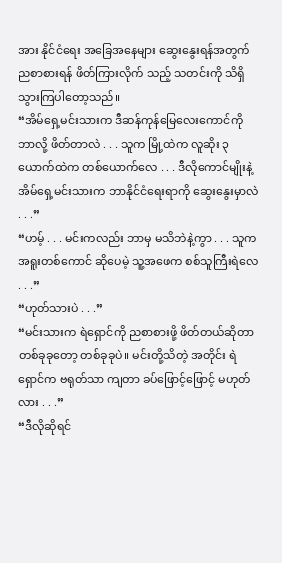အား နိုင်ငံရေး အခြေအနေများ ဆွေးနွေးရန်အတွက် ညစာစားရန် ဖိတ်ကြားလိုက် သည့် သတင်းကို သိရှိသွားကြပါတော့သည်။
“အိမ်ရှေ့မင်းသားက ဒီဆန်ကုန်မြေလေးကောင်ကို ဘာလို့ ဖိတ်တာလဲ . . . သူက မြို့ထဲက လူဆိုး ၃ ယောက်ထဲက တစ်ယောက်လေ . . . ဒီလိုကောင်မျိုးနဲ့ အိမ်ရှေ့မင်းသားက ဘာနိုင်ငံရေးရာကို ဆွေးနွေးမှာလဲ . . .”
“ဟမ့် . . . မင်းကလည်း ဘာမှ မသိဘဲနဲ့ကွာ . . . သူက အရူးတစ်ကောင် ဆိုပေမဲ့ သူ့အဖေက စစ်သူကြီးရဲလေ . . .”
“ဟုတ်သားပဲ . . .”
“မင်းသားက ရဲရှောင်ကို ညစာစားဖို့ ဖိတ်တယ်ဆိုတာ တစ်ခုခုတော့ တစ်ခုခုပဲ။ မင်းတို့သိတဲ့ အတိုင်း ရဲရှောင်က ဗရုတ်သာ ကျတာ ခပ်ဖြောင့်ဖြောင့် မဟုတ်လား . . .”
“ဒီလိုဆိုရင်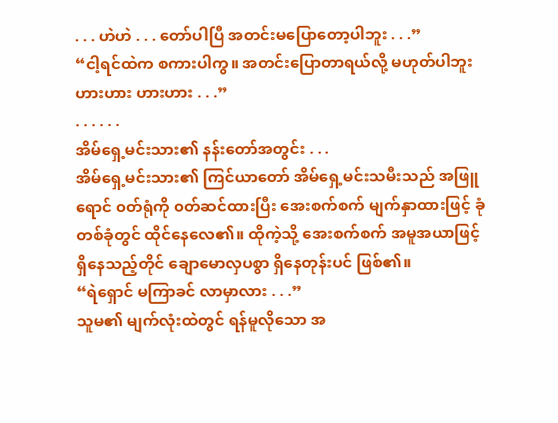. . . ဟဲဟဲ . . . တော်ပါပြီ အတင်းမပြောတော့ပါဘူး . . .”
“ငါ့ရင်ထဲက စကားပါကွ။ အတင်းပြောတာရယ်လို့ မဟုတ်ပါဘူး ဟားဟား ဟားဟား . . .”
. . . . . .
အိမ်ရှေ့မင်းသား၏ နန်းတော်အတွင်း . . .
အိမ်ရှေ့မင်းသား၏ ကြင်ယာတော် အိမ်ရှေ့မင်းသမီးသည် အဖြူရောင် ၀တ်ရုံကို ၀တ်ဆင်ထားပြီး အေးစက်စက် မျက်နှာထားဖြင့် ခုံတစ်ခုံတွင် ထိုင်နေလေ၏။ ထိုကဲ့သို့ အေးစက်စက် အမူအယာဖြင့် ရှိနေသည့်တိုင် ချောမောလှပစွာ ရှိနေတုန်းပင် ဖြစ်၏။
“ရဲရှောင် မကြာခင် လာမှာလား . . .”
သူမ၏ မျက်လုံးထဲတွင် ရန်မူလိုသော အ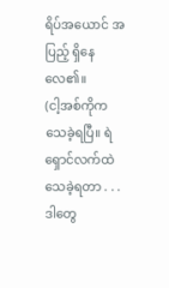ရိပ်အယောင် အပြည့် ရှိနေလေ၏။
(ငါ့အစ်ကိုက သေခဲ့ရပြီ။ ရဲရှောင်လက်ထဲ သေခဲ့ရတာ . . . ဒါတွေ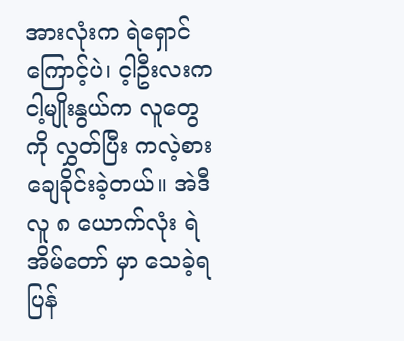အားလုံးက ရဲရှောင်ကြောင့်ပဲ၊ င့ါဦးလးက ငါ့မျိုးနွယ်က လူတွေကို လွှတ်ပြီး ကလဲ့စားချေခိုင်းခဲ့တယ်။ အဲဒီလူ ၈ ယောက်လုံး ရဲအိမ်တော် မှာ သေခဲ့ရပြန်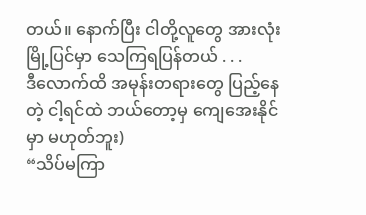တယ်။ နောက်ပြီး ငါတို့လူတွေ အားလုံး မြို့ပြင်မှာ သေကြရပြန်တယ် . . .
ဒီလောက်ထိ အမုန်းတရားတွေ ပြည့်နေတဲ့ ငါ့ရင်ထဲ ဘယ်တော့မှ ကျေအေးနိုင်မှာ မဟုတ်ဘူး)
“သိပ်မကြာ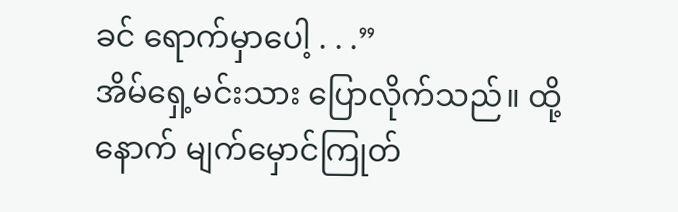ခင် ရောက်မှာပေါ့ . . .”
အိမ်ရှေ့မင်းသား ပြောလိုက်သည်။ ထို့နောက် မျက်မှောင်ကြုတ်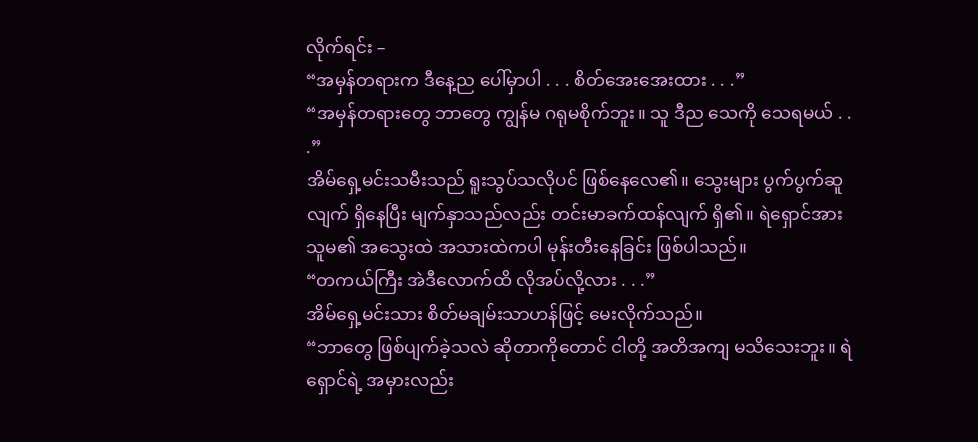လိုက်ရင်း –
“အမှန်တရားက ဒီနေ့ည ပေါ်မှာပါ . . . စိတ်အေးအေးထား . . .”
“အမှန်တရားတွေ ဘာတွေ ကျွန်မ ဂရုမစိုက်ဘူး။ သူ ဒီည သေကို သေရမယ် . . .”
အိမ်ရှေ့မင်းသမီးသည် ရူးသွပ်သလိုပင် ဖြစ်နေလေ၏။ သွေးများ ပွက်ပွက်ဆူလျက် ရှိနေပြီး မျက်နှာသည်လည်း တင်းမာခက်ထန်လျက် ရှိ၏။ ရဲရှောင်အား သူမ၏ အသွေးထဲ အသားထဲကပါ မုန်းတီးနေခြင်း ဖြစ်ပါသည်။
“တကယ်ကြီး အဲဒီလောက်ထိ လိုအပ်လို့လား . . .”
အိမ်ရှေ့မင်းသား စိတ်မချမ်းသာဟန်ဖြင့် မေးလိုက်သည်။
“ဘာတွေ ဖြစ်ပျက်ခဲ့သလဲ ဆိုတာကိုတောင် ငါတို့ အတိအကျ မသိသေးဘူး။ ရဲရှောင်ရဲ့ အမှားလည်း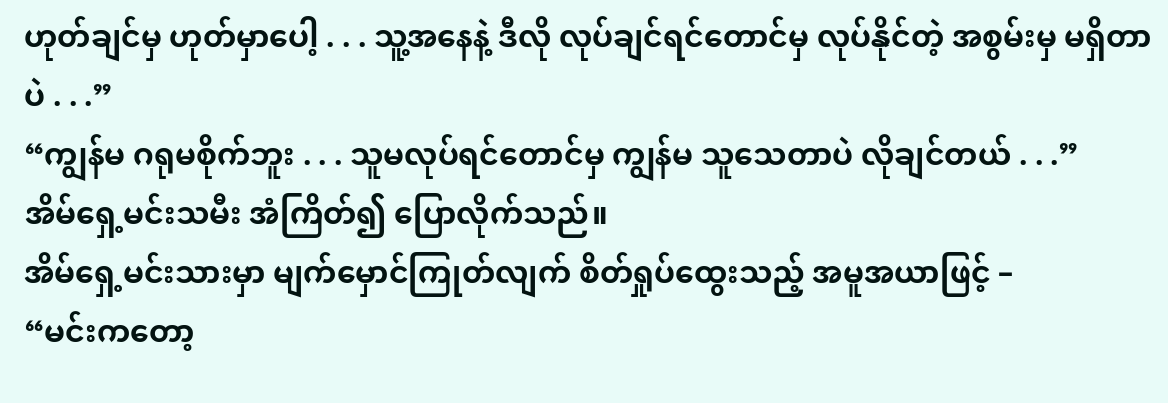ဟုတ်ချင်မှ ဟုတ်မှာပေါ့ . . . သူ့အနေနဲ့ ဒီလို လုပ်ချင်ရင်တောင်မှ လုပ်နိုင်တဲ့ အစွမ်းမှ မရှိတာပဲ . . .”
“ကျွန်မ ဂရုမစိုက်ဘူး . . . သူမလုပ်ရင်တောင်မှ ကျွန်မ သူသေတာပဲ လိုချင်တယ် . . .”
အိမ်ရှေ့မင်းသမီး အံကြိတ်၍ ပြောလိုက်သည်။
အိမ်ရှေ့မင်းသားမှာ မျက်မှောင်ကြုတ်လျက် စိတ်ရှုပ်ထွေးသည့် အမူအယာဖြင့် –
“မင်းကတော့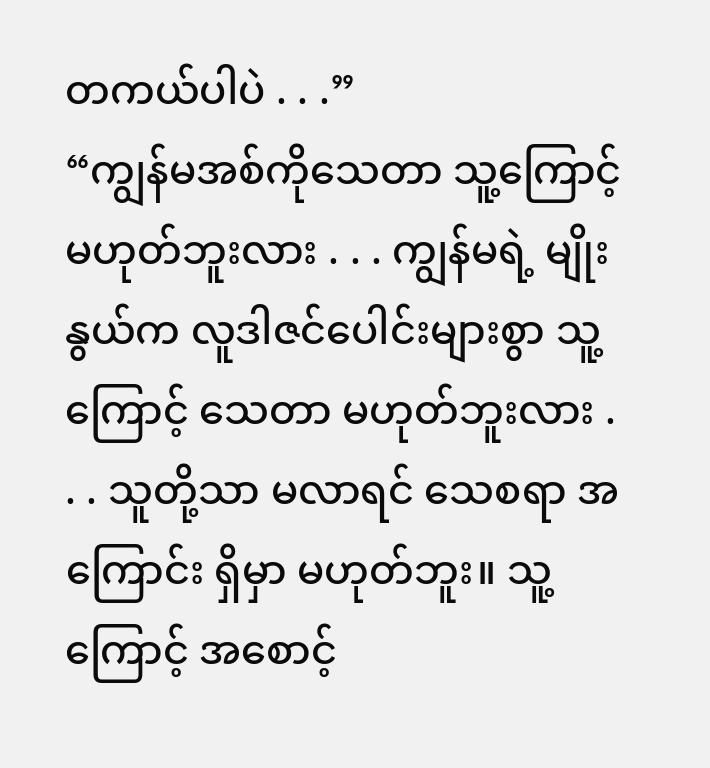တကယ်ပါပဲ . . .”
“ကျွန်မအစ်ကိုသေတာ သူ့ကြောင့် မဟုတ်ဘူးလား . . . ကျွန်မရဲ့ မျိုးနွယ်က လူဒါဇင်ပေါင်းများစွာ သူ့ကြောင့် သေတာ မဟုတ်ဘူးလား . . . သူတို့သာ မလာရင် သေစရာ အကြောင်း ရှိမှာ မဟုတ်ဘူး။ သူ့ကြောင့် အစောင့်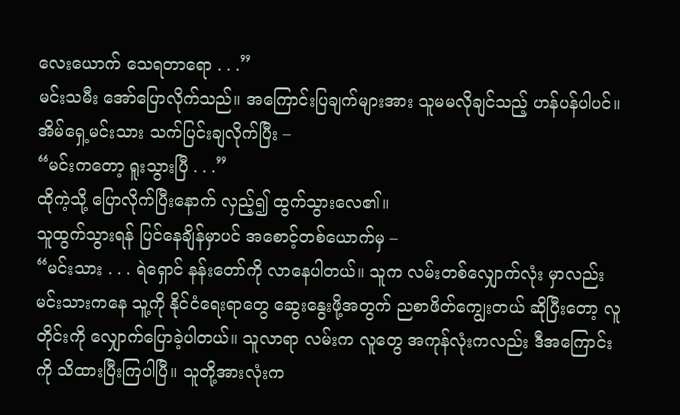လေးယောက် သေရတာရော . . .”
မင်းသမီး အော်ပြောလိုက်သည်။ အကြောင်းပြချက်များအား သူမမလိုချင်သည့် ဟန်ပန်ပါပင်။
အိမ်ရှေ့မင်းသား သက်ပြင်းချလိုက်ပြီး –
“မင်းကတော့ ရူးသွားပြီ . . .”
ထိုကဲ့သို့ ပြောလိုက်ပြီးနောက် လှည့်၍ ထွက်သွားလေ၏။
သူထွက်သွားရန် ပြင်နေချိန်မှာပင် အစောင့်တစ်ယောက်မှ –
“မင်းသား . . . ရဲရှောင် နန်းတော်ကို လာနေပါတယ်။ သူက လမ်းတစ်လျှောက်လုံး မှာလည်း မင်းသားကနေ သူ့ကို နိုင်ငံရေးရာတွေ ဆွေးနွေးဖို့အတွက် ညစာဖိတ်ကျွေးတယ် ဆိုပြီးတော့ လူတိုင်းကို လျှောက်ပြောခဲ့ပါတယ်။ သူလာရာ လမ်းက လူတွေ အကုန်လုံးကလည်း ဒီအကြောင်းကို သိထားပြီးကြပါပြီ။ သူတို့အားလုံးက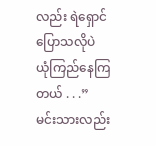လည်း ရဲရှောင်ပြောသလိုပဲ ယုံကြည်နေကြတယ် . . .”
မင်းသားလည်း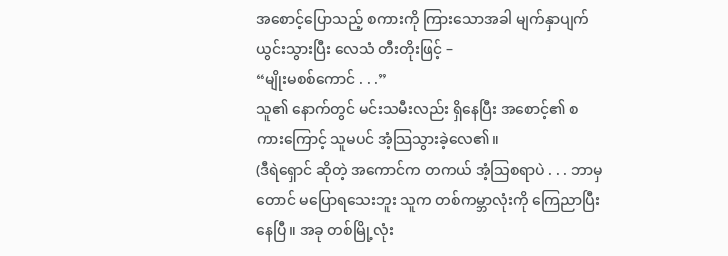အစောင့်ပြောသည့် စကားကို ကြားသောအခါ မျက်နှာပျက်ယွင်းသွားပြီး လေသံ တီးတိုးဖြင့် –
“မျိုးမစစ်ကောင် . . .”
သူ၏ နောက်တွင် မင်းသမီးလည်း ရှိနေပြီး အစောင့်၏ စကားကြောင့် သူမပင် အံ့သြသွားခဲ့လေ၏။
(ဒီရဲရှောင် ဆိုတဲ့ အကောင်က တကယ် အံ့သြစရာပဲ . . . ဘာမှတောင် မပြောရသေးဘူး သူက တစ်ကမ္ဘာလုံးကို ကြေညာပြီးနေပြီ။ အခု တစ်မြို့လုံး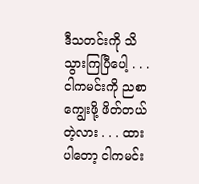ဒီသတင်းကို သိသွားကြပြီပေါ့ . . .
ငါကမင်းကို ညစာကျွေးဖို့ ဖိတ်တယ်တဲ့လား . . . ထားပါတော့ ငါကမင်း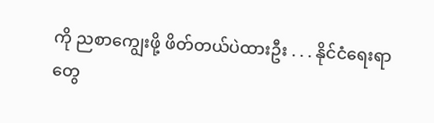ကို ညစာကျွေးဖို့ ဖိတ်တယ်ပဲထားဦး . . . နိုင်ငံရေးရာတွေ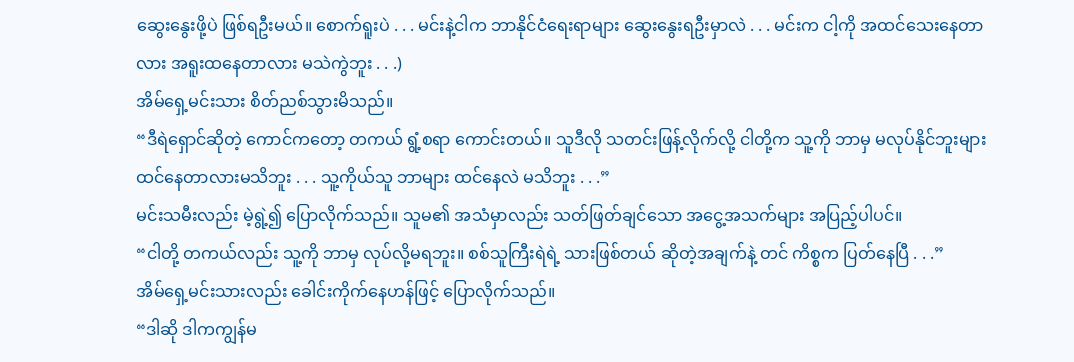ဆွေးနွေးဖို့ပဲ ဖြစ်ရဦးမယ်။ စောက်ရူးပဲ . . . မင်းနဲ့ငါက ဘာနိုင်ငံရေးရာများ ဆွေးနွေးရဦးမှာလဲ . . . မင်းက ငါ့ကို အထင်သေးနေတာလား အရူးထနေတာလား မသဲကွဲဘူး . . .)
အိမ်ရှေ့မင်းသား စိတ်ညစ်သွားမိသည်။
“ဒီရဲရှောင်ဆိုတဲ့ ကောင်ကတော့ တကယ် ရွံ့စရာ ကောင်းတယ်။ သူဒီလို သတင်းဖြန့်လိုက်လို့ ငါတို့က သူ့ကို ဘာမှ မလုပ်နိုင်ဘူးများ ထင်နေတာလားမသိဘူး . . . သူ့ကိုယ်သူ ဘာများ ထင်နေလဲ မသိဘူး . . .”
မင်းသမီးလည်း မဲ့ရွဲ့၍ ပြောလိုက်သည်။ သူမ၏ အသံမှာလည်း သတ်ဖြတ်ချင်သော အငွေ့အသက်များ အပြည့်ပါပင်။
“ငါတို့ တကယ်လည်း သူ့ကို ဘာမှ လုပ်လို့မရဘူး။ စစ်သူကြီးရဲရဲ့ သားဖြစ်တယ် ဆိုတဲ့အချက်နဲ့ တင် ကိစ္စက ပြတ်နေပြီ . . .”
အိမ်ရှေ့မင်းသားလည်း ခေါင်းကိုက်နေဟန်ဖြင့် ပြောလိုက်သည်။
“ဒါဆို ဒါကကျွန်မ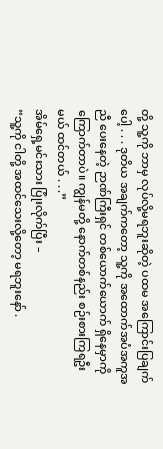တို့ သူ့ကို ဘာမှ လုပ်လို့မရဘူးဆိုတဲ့ ပထမ အကြောင်းပြချက်ပေါ့ . . . ဒုတိယ အချက်ကတော့ သူ့ကို အထောက်အပံအကူအညီ ပေးနေတဲ့ ဉာဏ်ကြီးရှင် တစ်ယောက်ယောက် ရှိနေမှာကို ကြောက်တာပဲ။ ကျွန်မတို့ နောက်တစ်နည်း စဉ်းစားကြရဦးမယ် ထင်တယ် . . .”
အိမ်ရှေ့မင်းသား ပြုံးလိုက်ပြီး –
“သူ့ကို ငါတို့ အထင်သေးလို့တော့ မရဘူးနော် .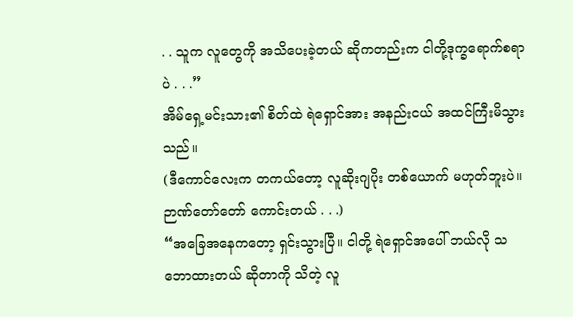. . သူက လူတွေကို အသိပေးခဲ့တယ် ဆိုကတည်းက ငါတို့ဒုက္ခရောက်စရာပဲ . . .”
အိမ်ရှေ့မင်းသား၏ စိတ်ထဲ ရဲရှောင်အား အနည်းငယ် အထင်ကြီးမိသွားသည်။
(ဒီကောင်လေးက တကယ်တော့ လူဆိုးဂျပိုး တစ်ယောက် မဟုတ်ဘူးပဲ။ ဉာဏ်တော်တော် ကောင်းတယ် . . .)
“အခြေအနေကတော့ ရှင်းသွားပြီ။ ငါတို့ ရဲရှောင်အပေါ် ဘယ်လို သဘောထားတယ် ဆိုတာကို သိတဲ့ လူ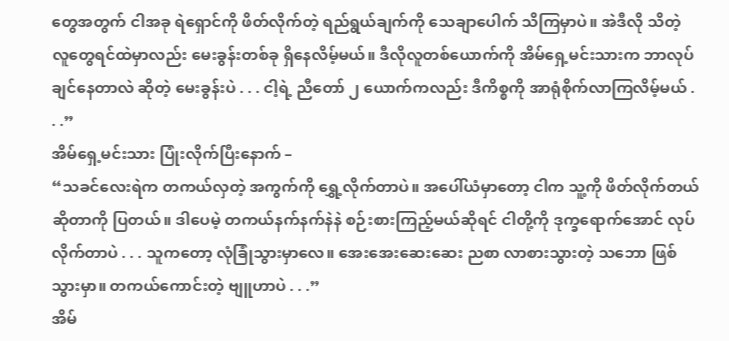တွေအတွက် ငါအခု ရဲရှောင်ကို ဖိတ်လိုက်တဲ့ ရည်ရွယ်ချက်ကို သေချာပေါက် သိကြမှာပဲ။ အဲဒီလို သိတဲ့ လူတွေရင်ထဲမှာလည်း မေးခွန်းတစ်ခု ရှိနေလိမ့်မယ်။ ဒီလိုလူတစ်ယောက်ကို အိမ်ရှေ့မင်းသားက ဘာလုပ်ချင်နေတာလဲ ဆိုတဲ့ မေးခွန်းပဲ . . . ငါ့ရဲ့ ညီတော် ၂ ယောက်ကလည်း ဒီကိစ္စကို အာရုံစိုက်လာကြလိမ့်မယ် . . .”
အိမ်ရှေ့မင်းသား ပြုံးလိုက်ပြီးနောက် –
“သခင်လေးရဲက တကယ်လှတဲ့ အကွက်ကို ရွှေ့လိုက်တာပဲ။ အပေါ်ယံမှာတော့ ငါက သူ့ကို ဖိတ်လိုက်တယ် ဆိုတာကို ပြတယ်။ ဒါပေမဲ့ တကယ်နက်နက်နဲနဲ စဉ်းစားကြည့်မယ်ဆိုရင် ငါတို့ကို ဒုက္ခရောက်အောင် လုပ်လိုက်တာပဲ . . . သူကတော့ လုံခြုံသွားမှာလေ။ အေးအေးဆေးဆေး ညစာ လာစားသွားတဲ့ သဘော ဖြစ်သွားမှာ။ တကယ်ကောင်းတဲ့ ဗျူဟာပဲ . . .”
အိမ်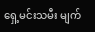ရှေ့မင်းသမီး မျက်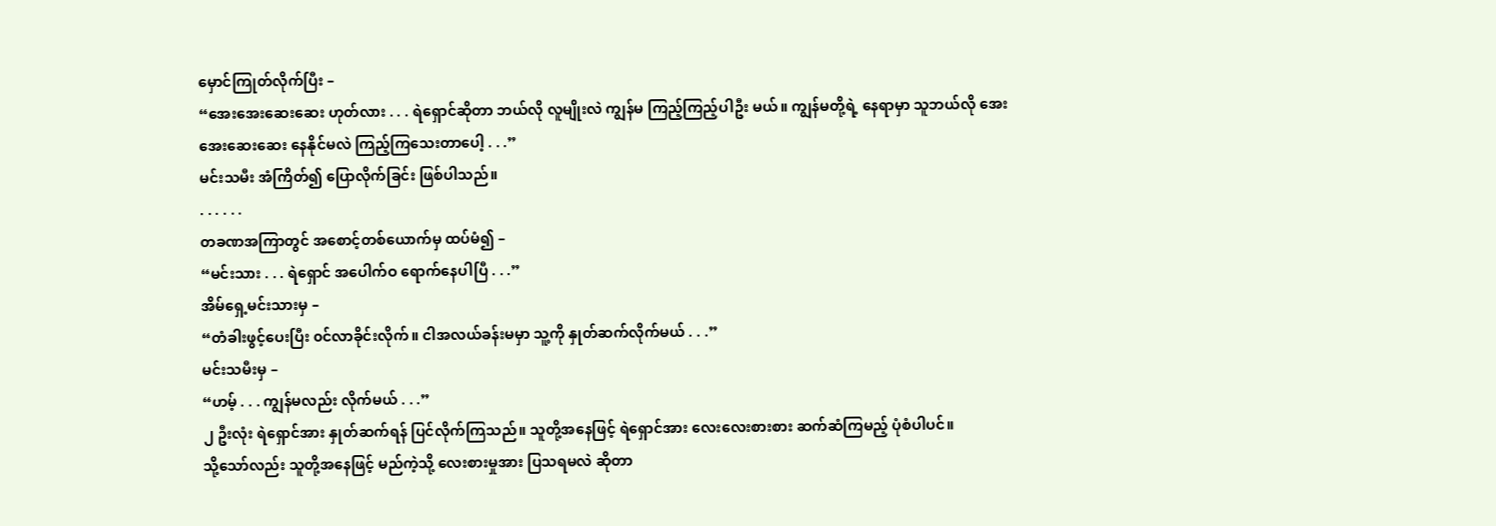မှောင်ကြုတ်လိုက်ပြီး –
“အေးအေးဆေးဆေး ဟုတ်လား . . . ရဲရှောင်ဆိုတာ ဘယ်လို လူမျိုးလဲ ကျွန်မ ကြည့်ကြည့်ပါဦး မယ်။ ကျွန်မတို့ရဲ့ နေရာမှာ သူဘယ်လို အေးအေးဆေးဆေး နေနိုင်မလဲ ကြည့်ကြသေးတာပေါ့ . . .”
မင်းသမီး အံကြိတ်၍ ပြောလိုက်ခြင်း ဖြစ်ပါသည်။
. . . . . .
တခဏအကြာတွင် အစောင့်တစ်ယောက်မှ ထပ်မံ၍ –
“မင်းသား . . . ရဲရှောင် အပေါက်ဝ ရောက်နေပါပြီ . . .”
အိမ်ရှေ့မင်းသားမှ –
“တံခါးဖွင့်ပေးပြီး ၀င်လာခိုင်းလိုက်။ ငါအလယ်ခန်းမမှာ သူ့ကို နှုတ်ဆက်လိုက်မယ် . . .”
မင်းသမီးမှ –
“ဟမ့် . . . ကျွန်မလည်း လိုက်မယ် . . .”
၂ ဦးလုံး ရဲရှောင်အား နှုတ်ဆက်ရန် ပြင်လိုက်ကြသည်။ သူတို့အနေဖြင့် ရဲရှောင်အား လေးလေးစားစား ဆက်ဆံကြမည့် ပုံစံပါပင်။
သို့သော်လည်း သူတို့အနေဖြင့် မည်ကဲ့သို့ လေးစားမှုအား ပြသရမလဲ ဆိုတာ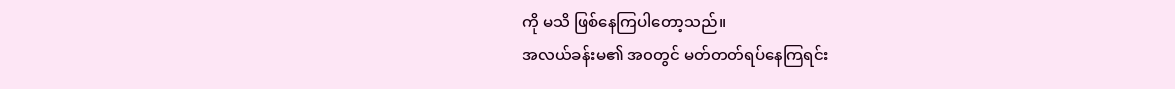ကို မသိ ဖြစ်နေကြပါတော့သည်။
အလယ်ခန်းမ၏ အ၀တွင် မတ်တတ်ရပ်နေကြရင်း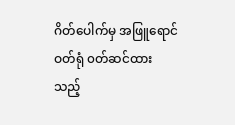ဂိတ်ပေါက်မှ အဖြူရောင်ဝတ်ရုံ ၀တ်ဆင်ထား သည့်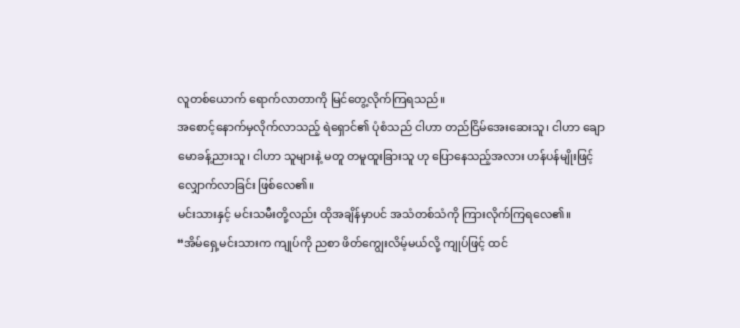လူတစ်ယောက် ရောက်လာတာကို မြင်တွေ့လိုက်ကြရသည်။
အစောင့်နောက်မှလိုက်လာသည့် ရဲရှောင်၏ ပုံစံသည် ငါဟာ တည်ငြိမ်အေးဆေးသူ၊ ငါဟာ ချောမောခန့်ညားသူ၊ ငါဟာ သူများနဲ့ မတူ တမူထူးခြားသူ ဟု ပြောနေသည့်အလား ဟန်ပန်မျိုးဖြင့် လျှောက်လာခြင်း ဖြစ်လေ၏။
မင်းသားနှင့် မင်းသမီးတို့လည်း ထိုအချိန်မှာပင် အသံတစ်သံကို ကြားလိုက်ကြရလေ၏။
“အိမ်ရှေ့မင်းသားက ကျုပ်ကို ညစာ ဖိတ်ကျွေးလိမ့်မယ်လို့ ကျုပ်ဖြင့် ထင်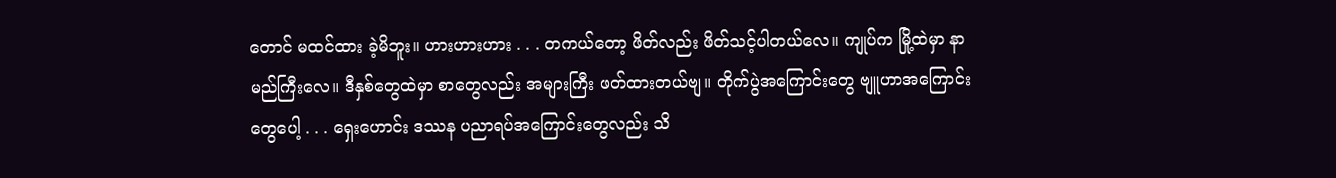တောင် မထင်ထား ခဲ့မိဘူး။ ဟားဟားဟား . . . တကယ်တော့ ဖိတ်လည်း ဖိတ်သင့်ပါတယ်လေ။ ကျုပ်က မြို့ထဲမှာ နာမည်ကြီးလေ။ ဒီနှစ်တွေထဲမှာ စာတွေလည်း အများကြီး ဖတ်ထားတယ်ဗျ။ တိုက်ပွဲအကြောင်းတွေ ဗျူဟာအကြောင်းတွေပေါ့ . . . ရှေးဟောင်း ဒဿန ပညာရပ်အကြောင်းတွေလည်း သိ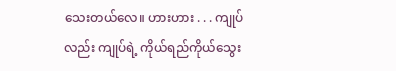သေးတယ်လေ။ ဟားဟား . . . ကျုပ်လည်း ကျုပ်ရဲ့ ကိုယ်ရည်ကိုယ်သွေး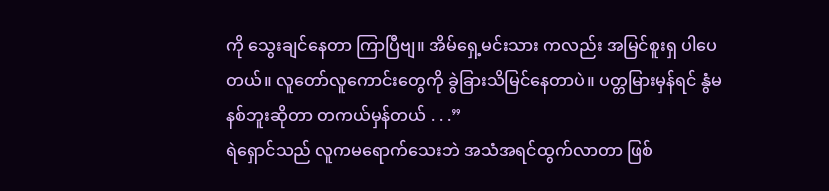ကို သွေးချင်နေတာ ကြာပြီဗျ။ အိမ်ရှေ့မင်းသား ကလည်း အမြင်စူးရှ ပါပေတယ်။ လူတော်လူကောင်းတွေကို ခွဲခြားသိမြင်နေတာပဲ။ ပတ္တမြားမှန်ရင် နွံမနစ်ဘူးဆိုတာ တကယ်မှန်တယ် . . .”
ရဲရှောင်သည် လူကမရောက်သေးဘဲ အသံအရင်ထွက်လာတာ ဖြစ်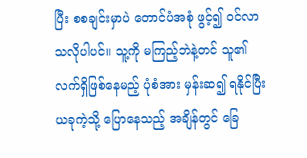ပြီး စစချင်းမှာပဲ တောင်ပံအစုံ ဖွင့်၍ ၀င်လာသလိုပါပင်။ သူ့ကို မကြည့်ဘဲနဲ့တင် သူ၏ လက်ရှိဖြစ်နေမည့် ပုံစံအား မှန်းဆ၍ ရနိုင်ပြီး ယခုကဲ့သို့ ပြောနေသည့် အချိန်တွင် ခြေ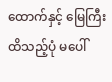ထောက်နှင့် မြေကြီး ထိသည့်ပုံ မပေါ်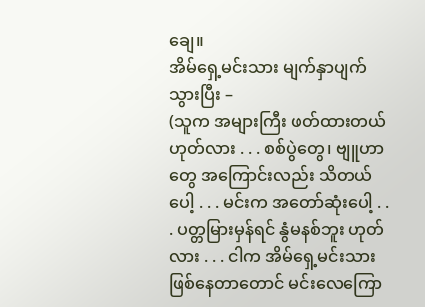ချေ။
အိမ်ရှေ့မင်းသား မျက်နှာပျက်သွားပြီး –
(သူက အများကြီး ဖတ်ထားတယ် ဟုတ်လား . . . စစ်ပွဲတွေ၊ ဗျူဟာတွေ အကြောင်းလည်း သိတယ်ပေါ့ . . . မင်းက အတော်ဆုံးပေါ့ . . . ပတ္တမြားမှန်ရင် နွံမနစ်ဘူး ဟုတ်လား . . . ငါက အိမ်ရှေ့မင်းသား ဖြစ်နေတာတောင် မင်းလေကြော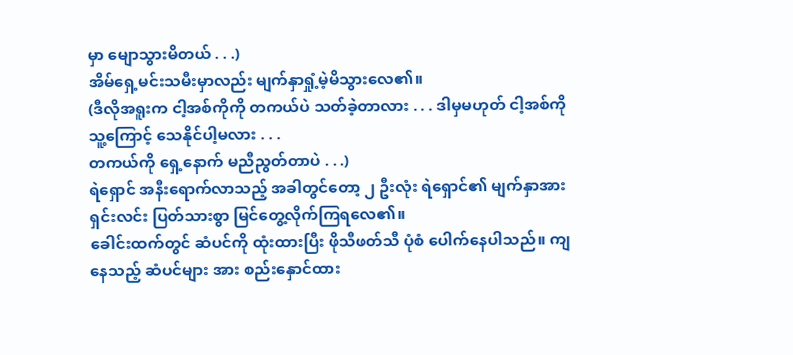မှာ မျောသွားမိတယ် . . .)
အိမ်ရှေ့မင်းသမီးမှာလည်း မျက်နှာရှုံ့မဲ့မိသွားလေ၏။
(ဒီလိုအရူးက ငါ့အစ်ကိုကို တကယ်ပဲ သတ်ခဲ့တာလား . . . ဒါမှမဟုတ် ငါ့အစ်ကို သူ့ကြောင့် သေနိုင်ပါ့မလား . . .
တကယ်ကို ရှေ့နောက် မညီညွတ်တာပဲ . . .)
ရဲရှောင် အနီးရောက်လာသည့် အခါတွင်တော့ ၂ ဦးလုံး ရဲရှောင်၏ မျက်နှာအား ရှင်းလင်း ပြတ်သားစွာ မြင်တွေ့လိုက်ကြရလေ၏။
ခေါင်းထက်တွင် ဆံပင်ကို ထုံးထားပြီး ဖိုသီဖတ်သီ ပုံစံ ပေါက်နေပါသည်။ ကျနေသည့် ဆံပင်များ အား စည်းနှောင်ထား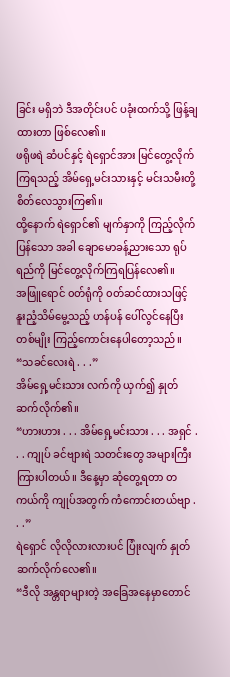ခြင်း မရှိဘဲ ဒီအတိုင်းပင် ပခုံးထက်သို့ ဖြန့်ချထားတာ ဖြစ်လေ၏။
ဖရိုဖရဲ ဆံပင်နှင့် ရဲရှောင်အား မြင်တွေ့လိုက်ကြရသည့် အိမ်ရှေ့မင်းသားနှင့် မင်းသမီးတို့ စိတ်လေသွားကြ၏။
ထို့နောက် ရဲရှောင်၏ မျက်နှာကို ကြည့်လိုက်ပြန်သော အခါ ချောမောခန့်ညားသော ရုပ်ရည်ကို မြင်တွေ့လိုက်ကြရပြန်လေ၏။
အဖြူရောင် ၀တ်ရုံကို ၀တ်ဆင်ထားသဖြင့် နူးညံ့သိမ်မွေ့သည့် ဟန်ပန် ပေါ်လွင်နေပြီး တစ်မျိုး ကြည့်ကောင်းနေပါတော့သည်။
“သခင်လေးရဲ . . .”
အိမ်ရှေ့မင်းသား လက်ကို ယှက်၍ နှုတ်ဆက်လိုက်၏။
“ဟားဟား . . . အိမ်ရှေ့မင်းသား . . . အရှင် . . . ကျုပ် ခင်ဗျားရဲ သတင်းတွေ အများကြီး ကြားပါတယ်။ ဒီနေ့မှာ ဆုံတွေ့ရတာ တကယ်ကို ကျုပ်အတွက် ကံကောင်းတယ်ဗျာ . . .”
ရဲရှောင် လိုလိုလားလားပင် ပြုံးလျက် နှုတ်ဆက်လိုက်လေ၏။
“ဒီလို အန္တရာများတဲ့ အခြေအနေမှာတောင်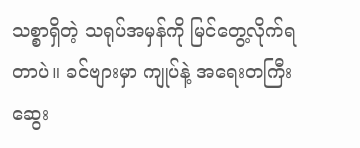သစ္စာရှိတဲ့ သရုပ်အမှန်ကို မြင်တွေ့လိုက်ရတာပဲ။ ခင်ဗျားမှာ ကျုပ်နဲ့ အရေးတကြီး ဆွေး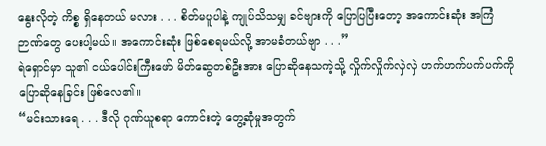နွေးလိုတဲ့ ကိစ္စ ရှိနေတယ် မလား . . . စိတ်မပူပါနဲ့ ကျုပ်သိသမျှ ခင်ဗျားကို ပြောပြပြီးတော့ အကောင်းဆုံး အကြံဉာဏ်တွေ ပေးပါ့မယ်။ အကောင်းဆုံး ဖြစ်စေရမယ်လို့ အာမခံတယ်ဗျာ . . .”
ရဲရှောင်မှာ သူ၏ ငယ်ပေါင်းကြီးဖော် မိတ်ဆွေတစ်ဦးအား ပြောဆိုနေသကဲ့သို့ လှိုက်လှိုက်လှဲလှဲ ဟက်ဟက်ပက်ပက်ကို ပြောဆိုနေခြင်း ဖြစ်လေ၏။
“မင်းသားရေ . . . ဒီလို ဂုဏ်ယူစရာ ကောင်းတဲ့ တွေ့ဆုံမှုအတွက်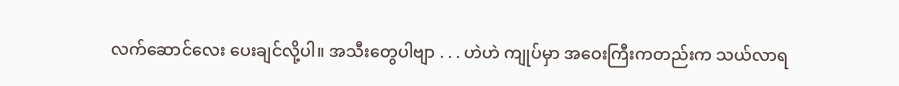လက်ဆောင်လေး ပေးချင်လို့ပါ။ အသီးတွေပါဗျာ . . . ဟဲဟဲ ကျုပ်မှာ အဝေးကြီးကတည်းက သယ်လာရ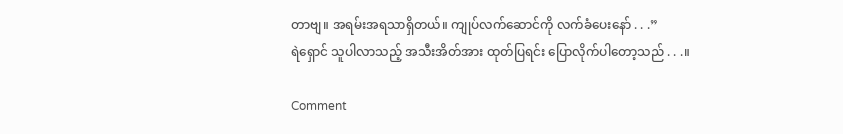တာဗျ။ အရမ်းအရသာရှိတယ်။ ကျုပ်လက်ဆောင်ကို လက်ခံပေးနော် . . .”
ရဲရှောင် သူပါလာသည့် အသီးအိတ်အား ထုတ်ပြရင်း ပြောလိုက်ပါတော့သည် . . .။

Comment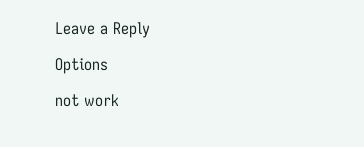Leave a Reply

Options

not work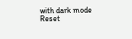with dark mode
Reset